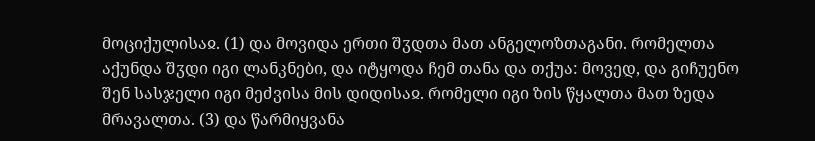მოციქულისაჲ. (1) და მოვიდა ერთი შჳდთა მათ ანგელოზთაგანი. რომელთა აქუნდა შჳდი იგი ლანკნები, და იტყოდა ჩემ თანა და თქუა: მოვედ, და გიჩუენო შენ სასჯელი იგი მეძვისა მის დიდისაჲ. რომელი იგი ზის წყალთა მათ ზედა მრავალთა. (3) და წარმიყვანა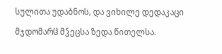სულითა უდაბნოს, და ვიხილე დედაკაცი მჯდომარჱ მჴეცსა ზედა წითელსა.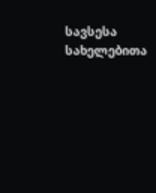სავსესა სახელებითა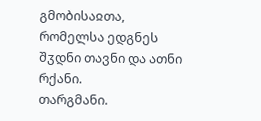გმობისაჲთა, რომელსა ედგნეს შჳდნი თავნი და ათნი რქანი.
თარგმანი.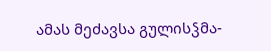ამას მეძავსა გულისჴმა-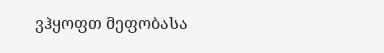ვჰყოფთ მეფობასა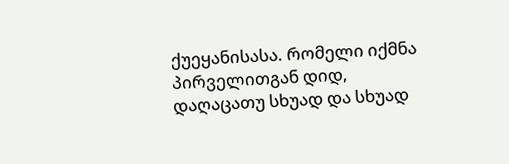ქუეყანისასა. რომელი იქმნა პირველითგან დიდ, დაღაცათუ სხუად და სხუად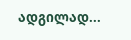ადგილად...